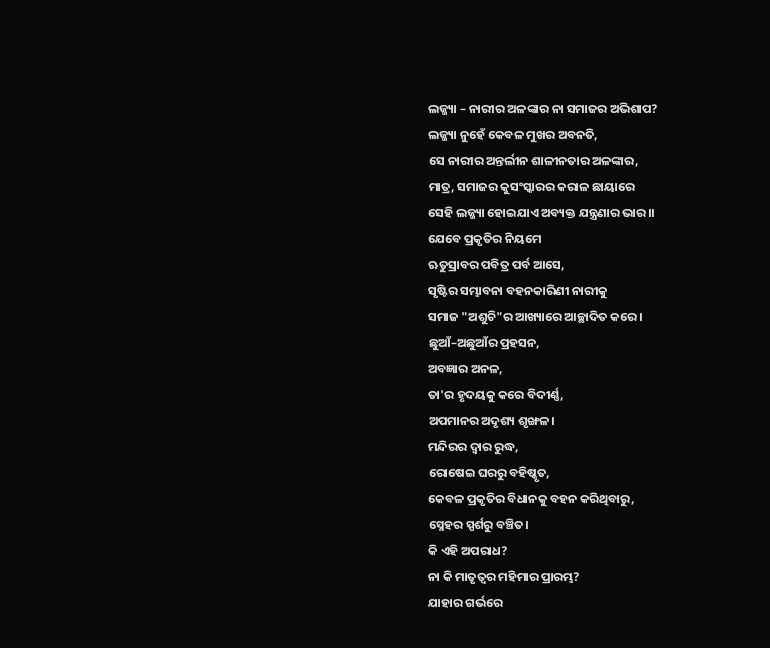ଲଜ୍ଜ୍ୟା – ନାରୀର ଅଳଙ୍କାର ନା ସମାଜର ଅଭିଶାପ?
ଲଜ୍ଜ୍ୟା ନୁହେଁ କେବଳ ମୁଖର ଅବନତି,
ସେ ନାରୀର ଅନ୍ତର୍ଲୀନ ଶାଳୀନତାର ଅଳଙ୍କାର,
ମାତ୍ର, ସମାଜର କୁସଂସ୍କାରର କରାଳ ଛାୟାରେ
ସେହି ଲଜ୍ଜ୍ୟା ହୋଇଯାଏ ଅବ୍ୟକ୍ତ ଯନ୍ତ୍ରଣାର ଭାର।।
ଯେବେ ପ୍ରକୃତିର ନିୟମେ
ଋତୁସ୍ରାବର ପବିତ୍ର ପର୍ବ ଆସେ,
ସୃଷ୍ଟିର ସମ୍ଭାବନା ବହନକାରିଣୀ ନାରୀକୁ
ସମାଜ "ଅଶୁଚି"ର ଆଖ୍ୟାରେ ଆଚ୍ଛାଦିତ କରେ।
ଛୁଆଁ–ଅଛୁଆଁର ପ୍ରହସନ,
ଅବଜ୍ଞାର ଅନଳ,
ତା'ର ହୃଦୟକୁ କରେ ବିଦୀର୍ଣ୍ଣ,
ଅପମାନର ଅଦୃଶ୍ୟ ଶୃଙ୍ଖଳ।
ମନ୍ଦିରର ଦ୍ୱାର ରୁଦ୍ଧ,
ରୋଷେଇ ଘରରୁ ବହିଷ୍କୃତ,
କେବଳ ପ୍ରକୃତିର ବିଧାନକୁ ବହନ କରିଥିବାରୁ,
ସ୍ନେହର ସ୍ପର୍ଶରୁ ବଞ୍ଚିତ।
କି ଏହି ଅପରାଧ?
ନା କି ମାତୃତ୍ୱର ମହିମାର ପ୍ରାରମ୍ଭ?
ଯାହାର ଗର୍ଭରେ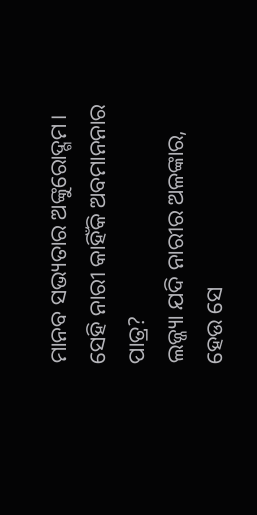ମାନବ ସଭ୍ୟତାର ଅଙ୍କୁରୋଦ୍ଗମ।
ସେହି ନାରୀ କାହିଁକି ଅବମାନନାର ପାତ୍ର?
ଲଜ୍ଜ୍ୟା ଯଦି ନାରୀର ଅଳଙ୍କାର,
ହେଉ ସେ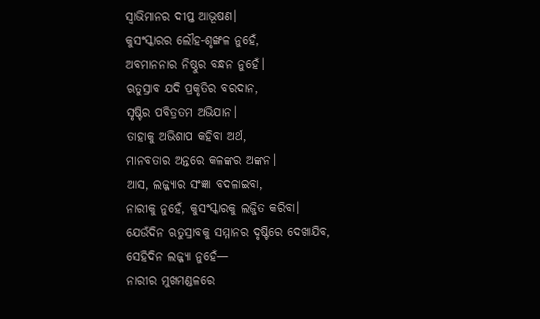ସ୍ୱାଭିମାନର ଦୀପ୍ତ ଆଭୂଷଣ।
କୁସଂସ୍କାରର ଲୌହ-ଶୃଙ୍ଖଳ ନୁହେଁ,
ଅବମାନନାର ନିଷ୍ଠୁର ବନ୍ଧନ ନୁହେଁ।
ଋତୁସ୍ରାବ ଯଦି ପ୍ରକୃତିର ବରଦାନ,
ସୃଷ୍ଟିର ପବିତ୍ରତମ ଅଭିଯାନ।
ତାହାକୁ ଅଭିଶାପ କହିବା ଅର୍ଥ,
ମାନବତାର ଅନ୍ତରେ କଳଙ୍କର ଅଙ୍କନ।
ଆସ, ଲଜ୍ଜ୍ୟାର ସଂଜ୍ଞା ବଦଳାଇବା,
ନାରୀକୁ ନୁହେଁ, କୁସଂସ୍କାରକୁ ଲଜ୍ଜିତ କରିବା।
ଯେଉଁଦିନ ଋତୁସ୍ରାବକୁ ସମ୍ମାନର ଦୃଷ୍ଟିରେ ଦେଖାଯିବ,
ସେହିଦିନ ଲଜ୍ଜ୍ୟା ନୁହେଁ—
ନାରୀର ମୁଖମଣ୍ଡଳରେ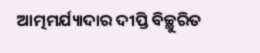ଆତ୍ମମର୍ଯ୍ୟାଦାର ଦୀପ୍ତି ବିଚ୍ଛୁରିତ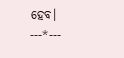ହେବ।
---*---